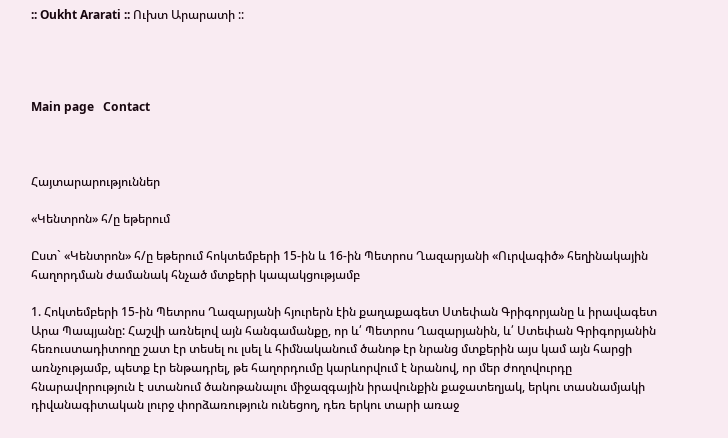:: Oukht Ararati :: Ուխտ Արարատի ::




Main page   Contact



Հայտարարություններ

«Կենտրոն» հ/ը եթերում

Ըստ` «Կենտրոն» հ/ը եթերում հոկտեմբերի 15-ին և 16-ին Պետրոս Ղազարյանի «Ուրվագիծ» հեղինակային հաղորդման ժամանակ հնչած մտքերի կապակցությամբ

1. Հոկտեմբերի 15-ին Պետրոս Ղազարյանի հյուրերն էին քաղաքագետ Ստեփան Գրիգորյանը և իրավագետ Արա Պապյանը: Հաշվի առնելով այն հանգամանքը, որ և՛ Պետրոս Ղազարյանին, և՛ Ստեփան Գրիգորյանին հեռուստադիտողը շատ էր տեսել ու լսել և հիմնականում ծանոթ էր նրանց մտքերին այս կամ այն հարցի առնչությամբ, պետք էր ենթադրել, թե հաղորդումը կարևորվում է նրանով, որ մեր ժողովուրդը հնարավորություն է ստանում ծանոթանալու միջազգային իրավունքին քաջատեղյակ, երկու տասնամյակի դիվանագիտական լուրջ փորձառություն ունեցող, դեռ երկու տարի առաջ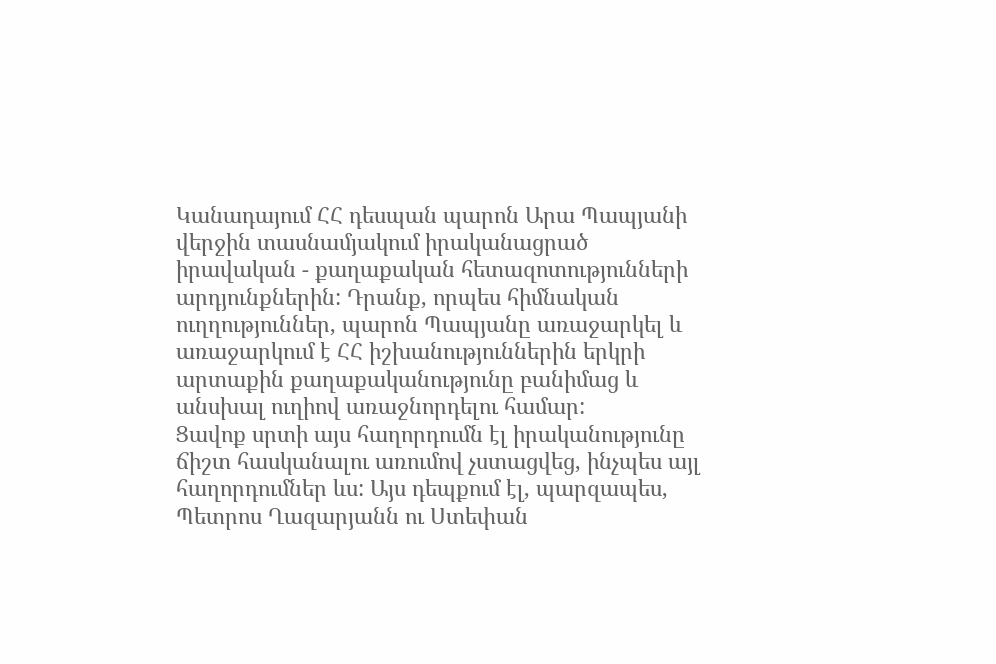Կանադայում ՀՀ դեսպան պարոն Արա Պապյանի վերջին տասնամյակում իրականացրած իրավական - քաղաքական հետազոտությունների արդյունքներին: Դրանք, որպես հիմնական ուղղություններ, պարոն Պապյանը առաջարկել և առաջարկում է ՀՀ իշխանություններին երկրի արտաքին քաղաքականությունը բանիմաց և անսխալ ուղիով առաջնորդելու համար:
Ցավոք սրտի այս հաղորդումն էլ իրականությունը ճիշտ հասկանալու առումով չստացվեց, ինչպես այլ հաղորդումներ ևս: Այս դեպքում էլ, պարզապես, Պետրոս Ղազարյանն ու Ստեփան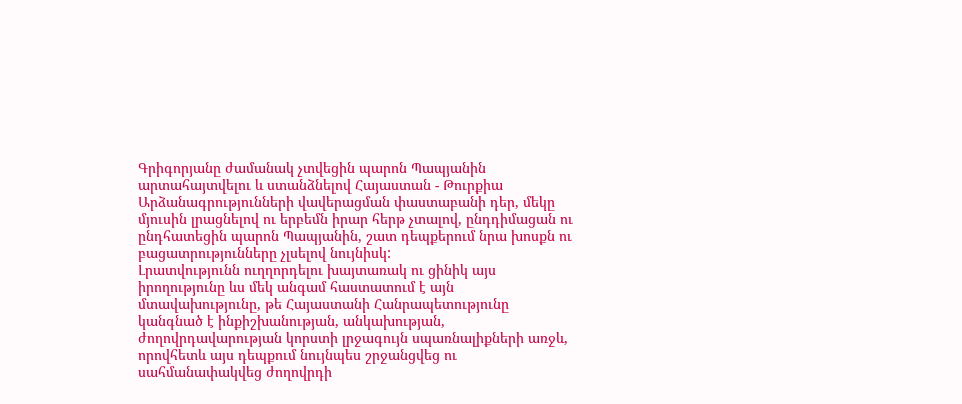Գրիգորյանը ժամանակ չտվեցին պարոն Պապյանին արտահայտվելու և ստանձնելով Հայաստան - Թուրքիա Արձանագրությունների վավերացման փաստաբանի դեր, մեկը մյուսին լրացնելով ու երբեմն իրար հերթ չտալով, ընդդիմացան ու ընդհատեցին պարոն Պապյանին, շատ դեպքերում նրա խոսքն ու բացատրությունները չլսելով նույնիսկ:
Լրատվությունն ուղղորդելու խայտառակ ու ցինիկ այս իրողությունը ևս մեկ անգամ հաստատում է այն մտավախությունը, թե Հայաստանի Հանրապետությունը կանգնած է ինքիշխանության, անկախության, ժողովրդավարության կորստի լրջագույն սպառնալիքների առջև, որովհետև այս դեպքում նույնպես շրջանցվեց ու սահմանափակվեց ժողովրդի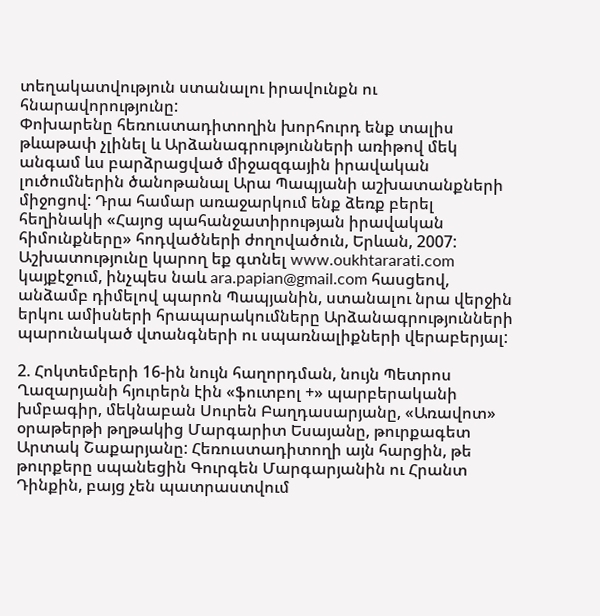տեղակատվություն ստանալու իրավունքն ու հնարավորությունը:
Փոխարենը հեռուստադիտողին խորհուրդ ենք տալիս թևաթափ չլինել և Արձանագրությունների առիթով մեկ անգամ ևս բարձրացված միջազգային իրավական լուծումներին ծանոթանալ Արա Պապյանի աշխատանքների միջոցով: Դրա համար առաջարկում ենք ձեռք բերել հեղինակի «Հայոց պահանջատիրության իրավական հիմունքները» հոդվածների ժողովածուն, Երևան, 2007: Աշխատությունը կարող եք գտնել www.oukhtararati.com կայքէջում, ինչպես նաև ara.papian@gmail.com հասցեով, անձամբ դիմելով պարոն Պապյանին, ստանալու նրա վերջին երկու ամիսների հրապարակումները Արձանագրությունների պարունակած վտանգների ու սպառնալիքների վերաբերյալ:

2. Հոկտեմբերի 16-ին նույն հաղորդման, նույն Պետրոս Ղազարյանի հյուրերն էին «ֆուտբոլ +» պարբերականի խմբագիր, մեկնաբան Սուրեն Բաղդասարյանը, «Առավոտ» օրաթերթի թղթակից Մարգարիտ Եսայանը, թուրքագետ Արտակ Շաքարյանը: Հեռուստադիտողի այն հարցին, թե թուրքերը սպանեցին Գուրգեն Մարգարյանին ու Հրանտ Դինքին, բայց չեն պատրաստվում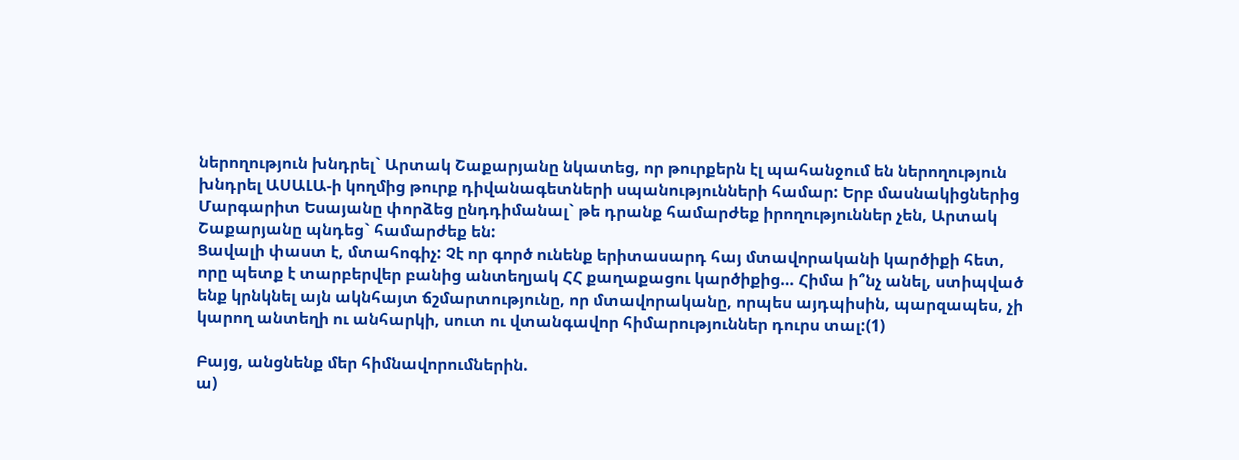ներողություն խնդրել` Արտակ Շաքարյանը նկատեց, որ թուրքերն էլ պահանջում են ներողություն խնդրել ԱՍԱԼԱ-ի կողմից թուրք դիվանագետների սպանությունների համար: Երբ մասնակիցներից Մարգարիտ Եսայանը փորձեց ընդդիմանալ` թե դրանք համարժեք իրողություններ չեն, Արտակ Շաքարյանը պնդեց` համարժեք են:
Ցավալի փաստ է, մտահոգիչ: Չէ որ գործ ունենք երիտասարդ հայ մտավորականի կարծիքի հետ, որը պետք է տարբերվեր բանից անտեղյակ ՀՀ քաղաքացու կարծիքից… Հիմա ի՞նչ անել, ստիպված ենք կրնկնել այն ակնհայտ ճշմարտությունը, որ մտավորականը, որպես այդպիսին, պարզապես, չի կարող անտեղի ու անհարկի, սուտ ու վտանգավոր հիմարություններ դուրս տալ:(1)

Բայց, անցնենք մեր հիմնավորումներին.
ա)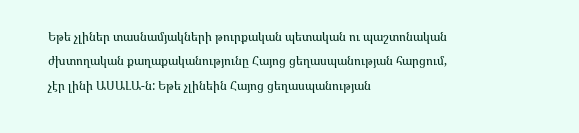Եթե չլիներ տասնամյակների թուրքական պետական ու պաշտոնական ժխտողական քաղաքականությունը Հայոց ցեղասպանության հարցում, չէր լինի ԱՍԱԼԱ-ն: Եթե չլինեին Հայոց ցեղասպանության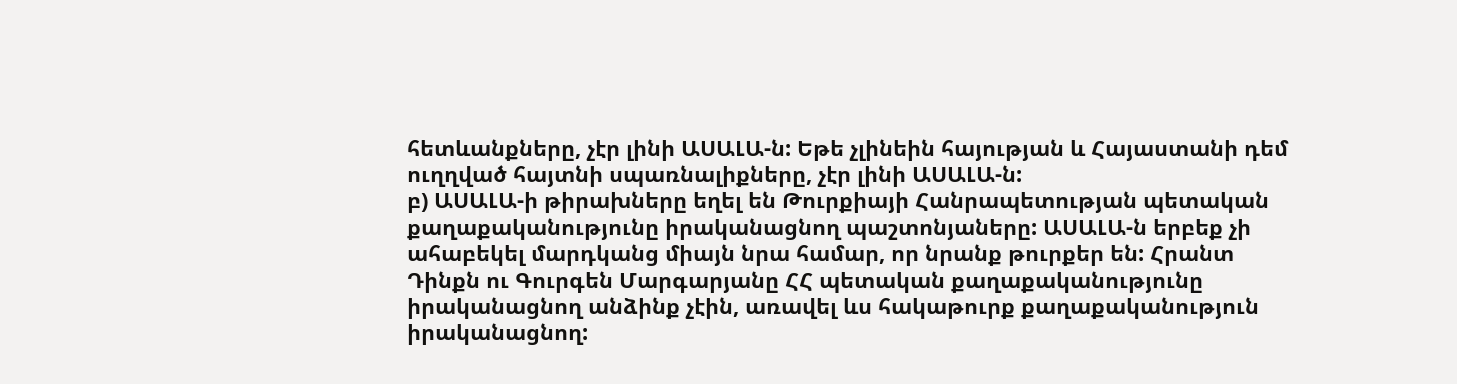հետևանքները, չէր լինի ԱՍԱԼԱ-ն: Եթե չլինեին հայության և Հայաստանի դեմ ուղղված հայտնի սպառնալիքները, չէր լինի ԱՍԱԼԱ-ն:
բ) ԱՍԱԼԱ-ի թիրախները եղել են Թուրքիայի Հանրապետության պետական քաղաքականությունը իրականացնող պաշտոնյաները: ԱՍԱԼԱ-ն երբեք չի ահաբեկել մարդկանց միայն նրա համար, որ նրանք թուրքեր են: Հրանտ Դինքն ու Գուրգեն Մարգարյանը ՀՀ պետական քաղաքականությունը իրականացնող անձինք չէին, առավել ևս հակաթուրք քաղաքականություն իրականացնող: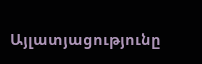Այլատյացությունը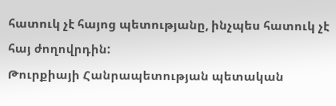հատուկ չէ հայոց պետությանը, ինչպես հատուկ չէ հայ ժողովրդին:
Թուրքիայի Հանրապետության պետական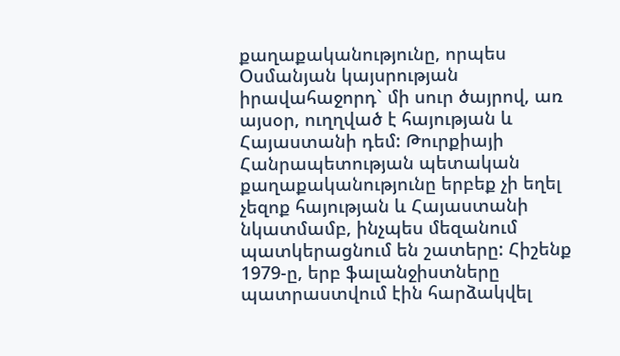քաղաքականությունը, որպես Օսմանյան կայսրության իրավահաջորդ` մի սուր ծայրով, առ այսօր, ուղղված է հայության և Հայաստանի դեմ: Թուրքիայի Հանրապետության պետական քաղաքականությունը երբեք չի եղել չեզոք հայության և Հայաստանի նկատմամբ, ինչպես մեզանում պատկերացնում են շատերը: Հիշենք 1979-ը, երբ ֆալանջիստները պատրաստվում էին հարձակվել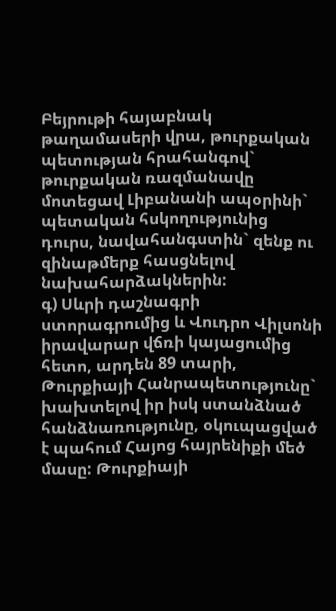Բեյրութի հայաբնակ թաղամասերի վրա, թուրքական պետության հրահանգով` թուրքական ռազմանավը մոտեցավ Լիբանանի ապօրինի` պետական հսկողությունից դուրս, նավահանգստին` զենք ու զինաթմերք հասցնելով նախահարձակներին:
գ) Սևրի դաշնագրի ստորագրումից և Վուդրո Վիլսոնի իրավարար վճռի կայացումից հետո, արդեն 89 տարի, Թուրքիայի Հանրապետությունը` խախտելով իր իսկ ստանձնած հանձնառությունը, օկուպացված է պահում Հայոց հայրենիքի մեծ մասը: Թուրքիայի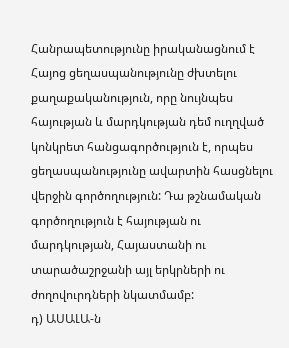Հանրապետությունը իրականացնում է Հայոց ցեղասպանությունը ժխտելու քաղաքականություն, որը նույնպես հայության և մարդկության դեմ ուղղված կոնկրետ հանցագործություն է, որպես ցեղասպանությունը ավարտին հասցնելու վերջին գործողություն: Դա թշնամական գործողություն է հայության ու մարդկության, Հայաստանի ու տարածաշրջանի այլ երկրների ու ժողովուրդների նկատմամբ:
դ) ԱՍԱԼԱ-ն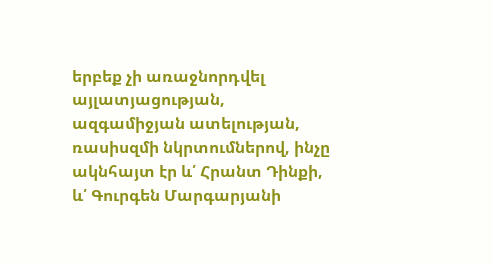երբեք չի առաջնորդվել այլատյացության, ազգամիջյան ատելության, ռասիսզմի նկրտումներով, ինչը ակնհայտ էր և՛ Հրանտ Դինքի, և՛ Գուրգեն Մարգարյանի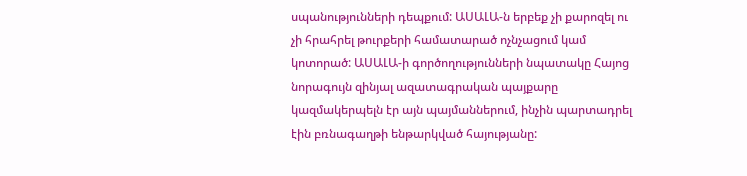սպանությունների դեպքում: ԱՍԱԼԱ-ն երբեք չի քարոզել ու չի հրահրել թուրքերի համատարած ոչնչացում կամ կոտորած: ԱՍԱԼԱ-ի գործողությունների նպատակը Հայոց նորագույն զինյալ ազատագրական պայքարը կազմակերպելն էր այն պայմաններում, ինչին պարտադրել էին բռնագաղթի ենթարկված հայությանը: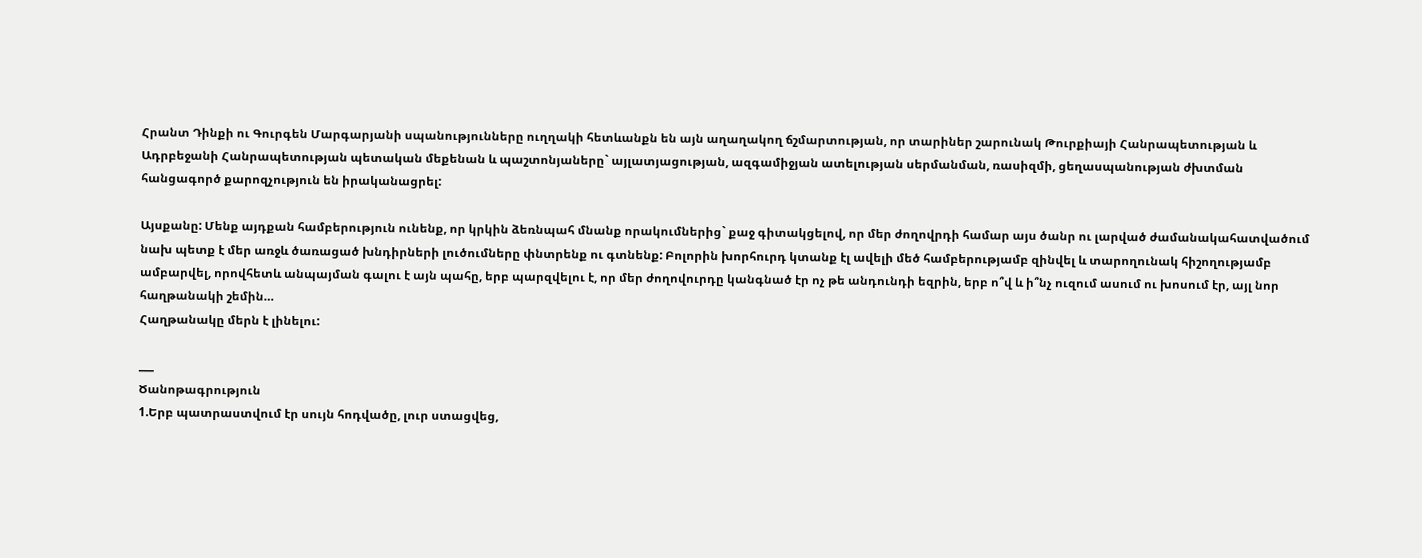Հրանտ Դինքի ու Գուրգեն Մարգարյանի սպանությունները ուղղակի հետևանքն են այն աղաղակող ճշմարտության, որ տարիներ շարունակ Թուրքիայի Հանրապետության և Ադրբեջանի Հանրապետության պետական մեքենան և պաշտոնյաները` այլատյացության, ազգամիջյան ատելության սերմանման, ռասիզմի, ցեղասպանության ժխտման հանցագործ քարոզչություն են իրականացրել:

Այսքանը: Մենք այդքան համբերություն ունենք, որ կրկին ձեռնպահ մնանք որակումներից` քաջ գիտակցելով, որ մեր ժողովրդի համար այս ծանր ու լարված ժամանակահատվածում նախ պետք է մեր առջև ծառացած խնդիրների լուծումները փնտրենք ու գտնենք: Բոլորին խորհուրդ կտանք էլ ավելի մեծ համբերությամբ զինվել և տարողունակ հիշողությամբ ամբարվել, որովհետև անպայման գալու է այն պահը, երբ պարզվելու է, որ մեր ժողովուրդը կանգնած էր ոչ թե անդունդի եզրին, երբ ո՞վ և ի՞նչ ուզում ասում ու խոսում էր, այլ նոր հաղթանակի շեմին…
Հաղթանակը մերն է լինելու:

___
Ծանոթագրություն
1.Երբ պատրաստվում էր սույն հոդվածը, լուր ստացվեց,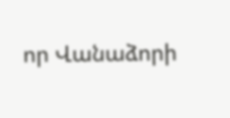որ Վանաձորի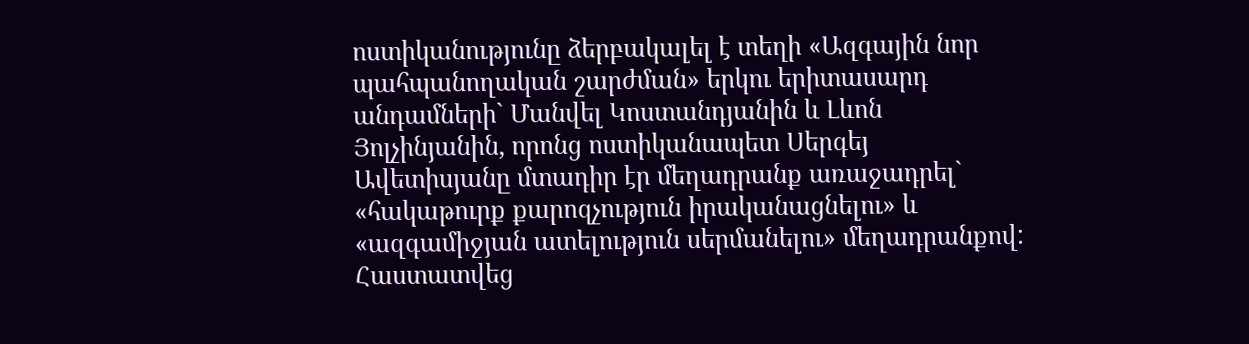ոստիկանությունը ձերբակալել է տեղի «Ազգային նոր պահպանողական շարժման» երկու երիտասարդ անդամների` Մանվել Կոստանդյանին և Լևոն Յոլչինյանին, որոնց ոստիկանապետ Սերգեյ Ավետիսյանը մտադիր էր մեղադրանք առաջադրել` «հակաթուրք քարոզչություն իրականացնելու» և «ազգամիջյան ատելություն սերմանելու» մեղադրանքով: Հաստատվեց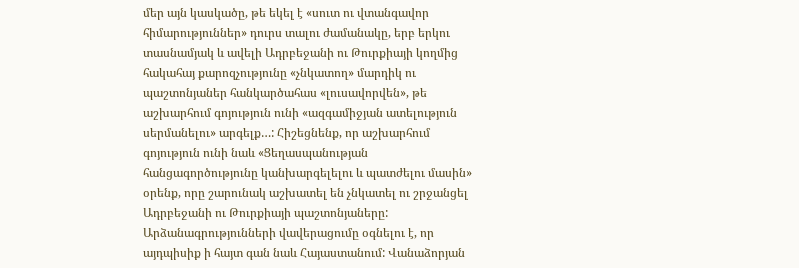մեր այն կասկածը, թե եկել է «սուտ ու վտանգավոր հիմարություններ» դուրս տալու ժամանակը, երբ երկու տասնամյակ և ավելի Ադրբեջանի ու Թուրքիայի կողմից հակահայ քարոզչությունը «չնկատող» մարդիկ ու պաշտոնյաներ հանկարծահաս «լուսավորվեն», թե աշխարհում գոյություն ունի «ազգամիջյան ատելություն սերմանելու» արգելք…: Հիշեցնենք, որ աշխարհում գոյություն ունի նաև «Ցեղասպանության հանցագործությունը կանխարգելելու և պատժելու մասին» օրենք, որը շարունակ աշխատել են չնկատել ու շրջանցել Ադրբեջանի ու Թուրքիայի պաշտոնյաները: Արձանագրությունների վավերացումը օգնելու է, որ այդպիսիք ի հայտ գան նաև Հայաստանում: Վանաձորյան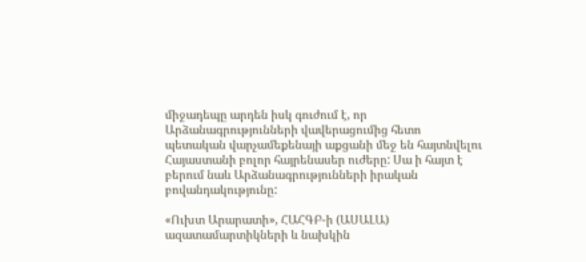միջադեպը արդեն իսկ գուժում է, որ Արձանագրությունների վավերացումից հետո պետական վարչամեքենայի աքցանի մեջ են հայտնվելու Հայաստանի բոլոր հայրենասեր ուժերը: Սա ի հայտ է բերում նաև Արձանագրությունների իրական բովանդակությունը:

«Ուխտ Արարատի», ՀԱՀԳԲ-ի (ԱՍԱԼԱ) ազատամարտիկների և նախկին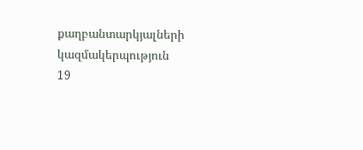քաղբանտարկյալների կազմակերպություն
19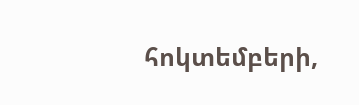հոկտեմբերի,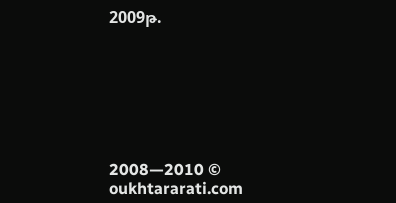2009թ.







2008—2010 © oukhtararati.com